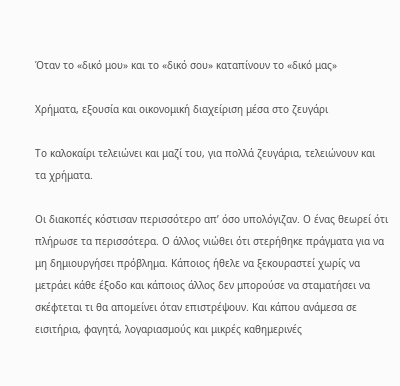Όταν το «δικό μου» και το «δικό σου» καταπίνουν το «δικό μας»

Χρήματα, εξουσία και οικονομική διαχείριση μέσα στο ζευγάρι

Το καλοκαίρι τελειώνει και μαζί του, για πολλά ζευγάρια, τελειώνουν και τα χρήματα.

Οι διακοπές κόστισαν περισσότερο απ’ όσο υπολόγιζαν. Ο ένας θεωρεί ότι πλήρωσε τα περισσότερα. Ο άλλος νιώθει ότι στερήθηκε πράγματα για να μη δημιουργήσει πρόβλημα. Κάποιος ήθελε να ξεκουραστεί χωρίς να μετράει κάθε έξοδο και κάποιος άλλος δεν μπορούσε να σταματήσει να σκέφτεται τι θα απομείνει όταν επιστρέψουν. Και κάπου ανάμεσα σε εισιτήρια, φαγητά, λογαριασμούς και μικρές καθημερινές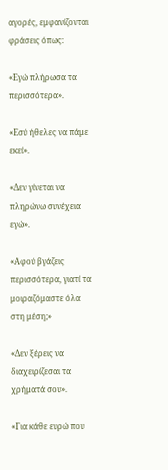αγορές, εμφανίζονται φράσεις όπως:

«Εγώ πλήρωσα τα περισσότερα».

«Εσύ ήθελες να πάμε εκεί».

«Δεν γίνεται να πληρώνω συνέχεια εγώ».

«Αφού βγάζεις περισσότερα, γιατί τα μοιραζόμαστε όλα στη μέση;»

«Δεν ξέρεις να διαχειρίζεσαι τα χρήματά σου».

«Για κάθε ευρώ που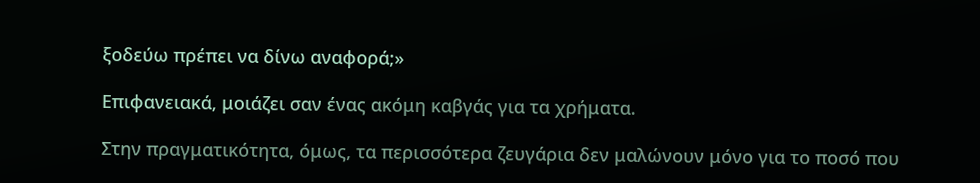ξοδεύω πρέπει να δίνω αναφορά;»

Επιφανειακά, μοιάζει σαν ένας ακόμη καβγάς για τα χρήματα.

Στην πραγματικότητα, όμως, τα περισσότερα ζευγάρια δεν μαλώνουν μόνο για το ποσό που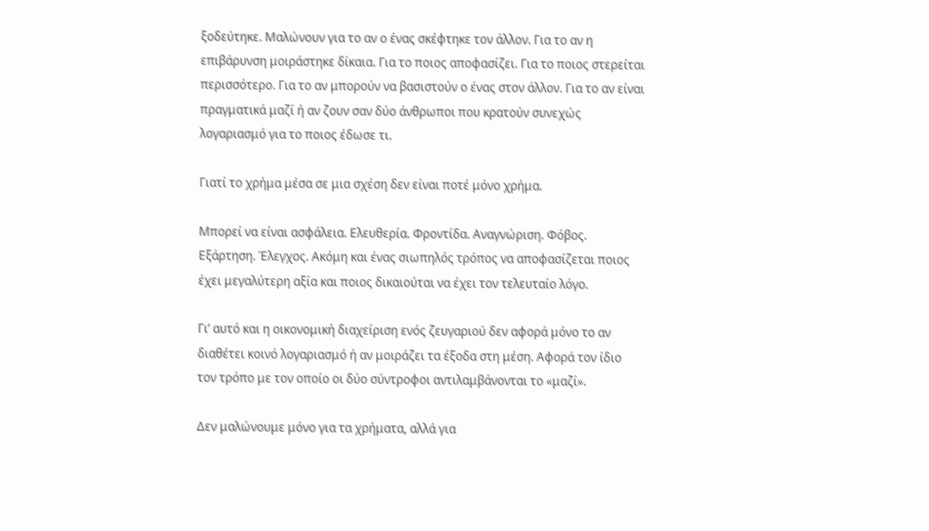ξοδεύτηκε. Μαλώνουν για το αν ο ένας σκέφτηκε τον άλλον. Για το αν η επιβάρυνση μοιράστηκε δίκαια. Για το ποιος αποφασίζει. Για το ποιος στερείται περισσότερο. Για το αν μπορούν να βασιστούν ο ένας στον άλλον. Για το αν είναι πραγματικά μαζί ή αν ζουν σαν δύο άνθρωποι που κρατούν συνεχώς λογαριασμό για το ποιος έδωσε τι.

Γιατί το χρήμα μέσα σε μια σχέση δεν είναι ποτέ μόνο χρήμα.

Μπορεί να είναι ασφάλεια. Ελευθερία. Φροντίδα. Αναγνώριση. Φόβος. Εξάρτηση. Έλεγχος. Ακόμη και ένας σιωπηλός τρόπος να αποφασίζεται ποιος έχει μεγαλύτερη αξία και ποιος δικαιούται να έχει τον τελευταίο λόγο.

Γι’ αυτό και η οικονομική διαχείριση ενός ζευγαριού δεν αφορά μόνο το αν διαθέτει κοινό λογαριασμό ή αν μοιράζει τα έξοδα στη μέση. Αφορά τον ίδιο τον τρόπο με τον οποίο οι δύο σύντροφοι αντιλαμβάνονται το «μαζί».

Δεν μαλώνουμε μόνο για τα χρήματα, αλλά για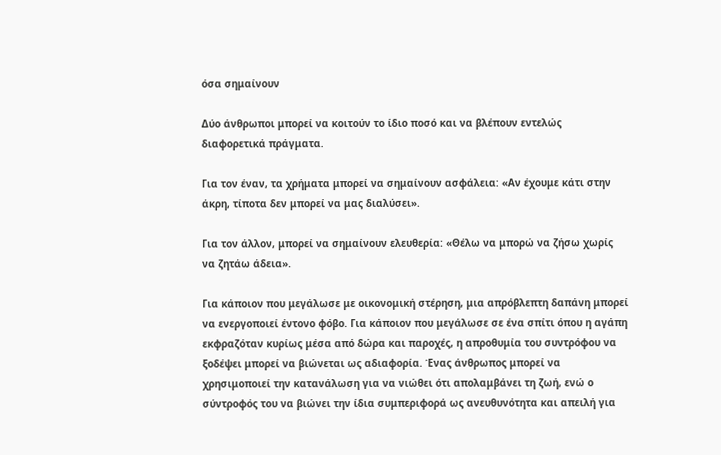όσα σημαίνουν

Δύο άνθρωποι μπορεί να κοιτούν το ίδιο ποσό και να βλέπουν εντελώς διαφορετικά πράγματα.

Για τον έναν, τα χρήματα μπορεί να σημαίνουν ασφάλεια: «Αν έχουμε κάτι στην άκρη, τίποτα δεν μπορεί να μας διαλύσει».

Για τον άλλον, μπορεί να σημαίνουν ελευθερία: «Θέλω να μπορώ να ζήσω χωρίς να ζητάω άδεια».

Για κάποιον που μεγάλωσε με οικονομική στέρηση, μια απρόβλεπτη δαπάνη μπορεί να ενεργοποιεί έντονο φόβο. Για κάποιον που μεγάλωσε σε ένα σπίτι όπου η αγάπη εκφραζόταν κυρίως μέσα από δώρα και παροχές, η απροθυμία του συντρόφου να ξοδέψει μπορεί να βιώνεται ως αδιαφορία. Ένας άνθρωπος μπορεί να χρησιμοποιεί την κατανάλωση για να νιώθει ότι απολαμβάνει τη ζωή, ενώ ο σύντροφός του να βιώνει την ίδια συμπεριφορά ως ανευθυνότητα και απειλή για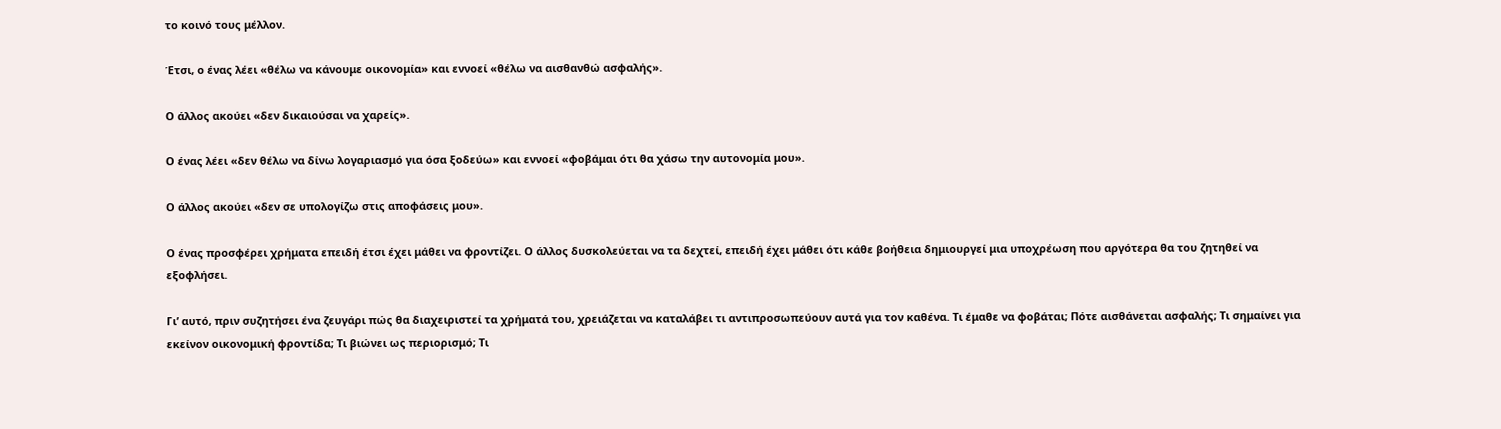το κοινό τους μέλλον.

Έτσι, ο ένας λέει «θέλω να κάνουμε οικονομία» και εννοεί «θέλω να αισθανθώ ασφαλής».

Ο άλλος ακούει «δεν δικαιούσαι να χαρείς».

Ο ένας λέει «δεν θέλω να δίνω λογαριασμό για όσα ξοδεύω» και εννοεί «φοβάμαι ότι θα χάσω την αυτονομία μου».

Ο άλλος ακούει «δεν σε υπολογίζω στις αποφάσεις μου».

Ο ένας προσφέρει χρήματα επειδή έτσι έχει μάθει να φροντίζει. Ο άλλος δυσκολεύεται να τα δεχτεί, επειδή έχει μάθει ότι κάθε βοήθεια δημιουργεί μια υποχρέωση που αργότερα θα του ζητηθεί να εξοφλήσει.

Γι’ αυτό, πριν συζητήσει ένα ζευγάρι πώς θα διαχειριστεί τα χρήματά του, χρειάζεται να καταλάβει τι αντιπροσωπεύουν αυτά για τον καθένα. Τι έμαθε να φοβάται; Πότε αισθάνεται ασφαλής; Τι σημαίνει για εκείνον οικονομική φροντίδα; Τι βιώνει ως περιορισμό; Τι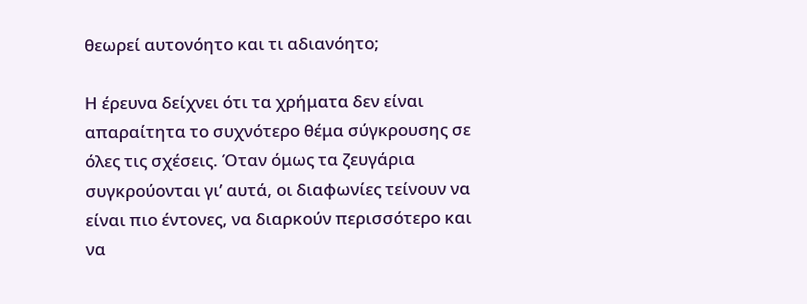θεωρεί αυτονόητο και τι αδιανόητο;

Η έρευνα δείχνει ότι τα χρήματα δεν είναι απαραίτητα το συχνότερο θέμα σύγκρουσης σε όλες τις σχέσεις. Όταν όμως τα ζευγάρια συγκρούονται γι’ αυτά, οι διαφωνίες τείνουν να είναι πιο έντονες, να διαρκούν περισσότερο και να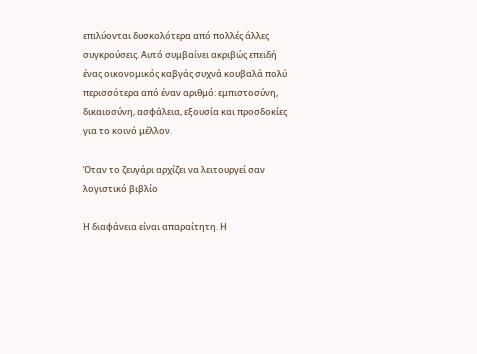επιλύονται δυσκολότερα από πολλές άλλες συγκρούσεις. Αυτό συμβαίνει ακριβώς επειδή ένας οικονομικός καβγάς συχνά κουβαλά πολύ περισσότερα από έναν αριθμό: εμπιστοσύνη, δικαιοσύνη, ασφάλεια, εξουσία και προσδοκίες για το κοινό μέλλον.

Όταν το ζευγάρι αρχίζει να λειτουργεί σαν λογιστικό βιβλίο

Η διαφάνεια είναι απαραίτητη. Η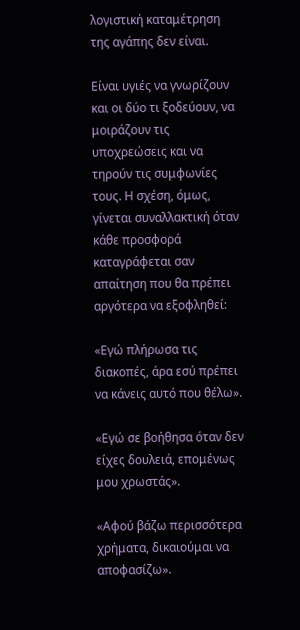λογιστική καταμέτρηση της αγάπης δεν είναι.

Είναι υγιές να γνωρίζουν και οι δύο τι ξοδεύουν, να μοιράζουν τις υποχρεώσεις και να τηρούν τις συμφωνίες τους. Η σχέση, όμως, γίνεται συναλλακτική όταν κάθε προσφορά καταγράφεται σαν απαίτηση που θα πρέπει αργότερα να εξοφληθεί:

«Εγώ πλήρωσα τις διακοπές, άρα εσύ πρέπει να κάνεις αυτό που θέλω».

«Εγώ σε βοήθησα όταν δεν είχες δουλειά, επομένως μου χρωστάς».

«Αφού βάζω περισσότερα χρήματα, δικαιούμαι να αποφασίζω».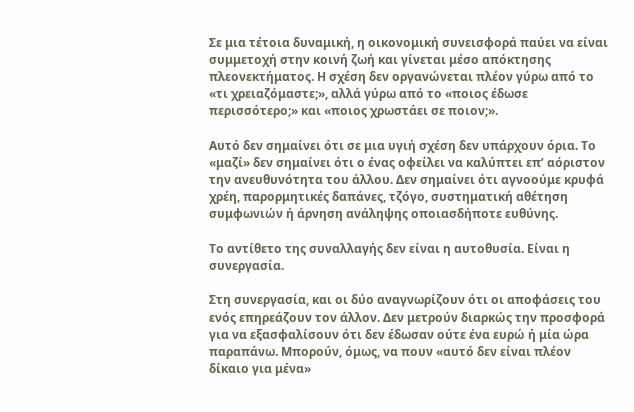Σε μια τέτοια δυναμική, η οικονομική συνεισφορά παύει να είναι συμμετοχή στην κοινή ζωή και γίνεται μέσο απόκτησης πλεονεκτήματος. Η σχέση δεν οργανώνεται πλέον γύρω από το «τι χρειαζόμαστε;», αλλά γύρω από το «ποιος έδωσε περισσότερο;» και «ποιος χρωστάει σε ποιον;».

Αυτό δεν σημαίνει ότι σε μια υγιή σχέση δεν υπάρχουν όρια. Το «μαζί» δεν σημαίνει ότι ο ένας οφείλει να καλύπτει επ’ αόριστον την ανευθυνότητα του άλλου. Δεν σημαίνει ότι αγνοούμε κρυφά χρέη, παρορμητικές δαπάνες, τζόγο, συστηματική αθέτηση συμφωνιών ή άρνηση ανάληψης οποιασδήποτε ευθύνης.

Το αντίθετο της συναλλαγής δεν είναι η αυτοθυσία. Είναι η συνεργασία.

Στη συνεργασία, και οι δύο αναγνωρίζουν ότι οι αποφάσεις του ενός επηρεάζουν τον άλλον. Δεν μετρούν διαρκώς την προσφορά για να εξασφαλίσουν ότι δεν έδωσαν ούτε ένα ευρώ ή μία ώρα παραπάνω. Μπορούν, όμως, να πουν «αυτό δεν είναι πλέον δίκαιο για μένα»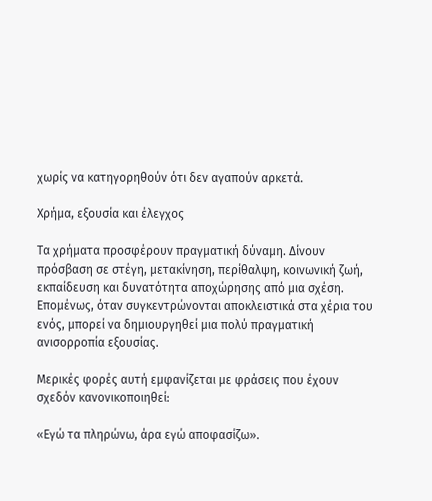χωρίς να κατηγορηθούν ότι δεν αγαπούν αρκετά.

Χρήμα, εξουσία και έλεγχος

Τα χρήματα προσφέρουν πραγματική δύναμη. Δίνουν πρόσβαση σε στέγη, μετακίνηση, περίθαλψη, κοινωνική ζωή, εκπαίδευση και δυνατότητα αποχώρησης από μια σχέση. Επομένως, όταν συγκεντρώνονται αποκλειστικά στα χέρια του ενός, μπορεί να δημιουργηθεί μια πολύ πραγματική ανισορροπία εξουσίας.

Μερικές φορές αυτή εμφανίζεται με φράσεις που έχουν σχεδόν κανονικοποιηθεί:

«Εγώ τα πληρώνω, άρα εγώ αποφασίζω».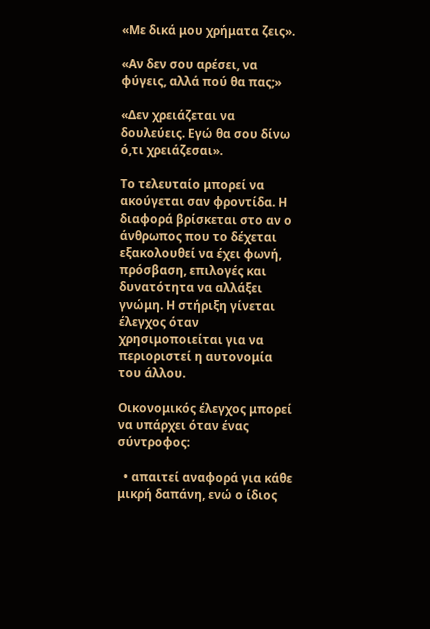«Με δικά μου χρήματα ζεις».

«Αν δεν σου αρέσει, να φύγεις, αλλά πού θα πας;»

«Δεν χρειάζεται να δουλεύεις. Εγώ θα σου δίνω ό,τι χρειάζεσαι».

Το τελευταίο μπορεί να ακούγεται σαν φροντίδα. Η διαφορά βρίσκεται στο αν ο άνθρωπος που το δέχεται εξακολουθεί να έχει φωνή, πρόσβαση, επιλογές και δυνατότητα να αλλάξει γνώμη. Η στήριξη γίνεται έλεγχος όταν χρησιμοποιείται για να περιοριστεί η αυτονομία του άλλου.

Οικονομικός έλεγχος μπορεί να υπάρχει όταν ένας σύντροφος:

  • απαιτεί αναφορά για κάθε μικρή δαπάνη, ενώ ο ίδιος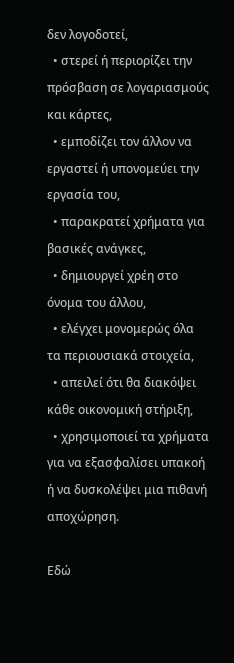δεν λογοδοτεί,
  • στερεί ή περιορίζει την πρόσβαση σε λογαριασμούς και κάρτες,
  • εμποδίζει τον άλλον να εργαστεί ή υπονομεύει την εργασία του,
  • παρακρατεί χρήματα για βασικές ανάγκες,
  • δημιουργεί χρέη στο όνομα του άλλου,
  • ελέγχει μονομερώς όλα τα περιουσιακά στοιχεία,
  • απειλεί ότι θα διακόψει κάθε οικονομική στήριξη,
  • χρησιμοποιεί τα χρήματα για να εξασφαλίσει υπακοή ή να δυσκολέψει μια πιθανή αποχώρηση.

Εδώ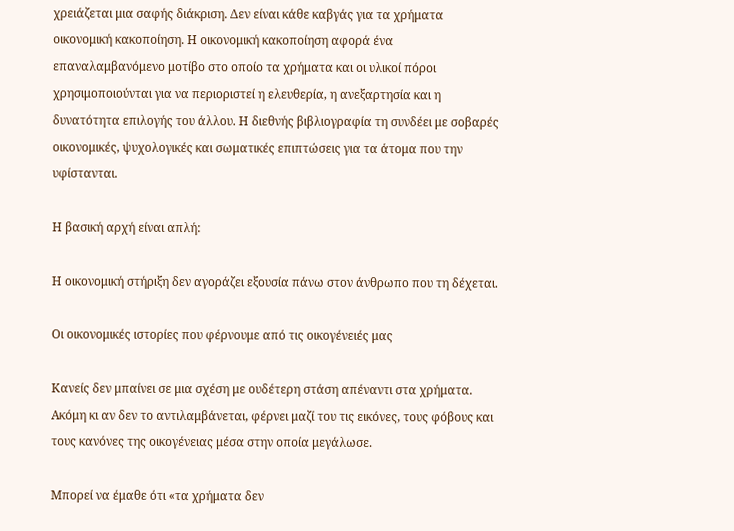χρειάζεται μια σαφής διάκριση. Δεν είναι κάθε καβγάς για τα χρήματα οικονομική κακοποίηση. Η οικονομική κακοποίηση αφορά ένα επαναλαμβανόμενο μοτίβο στο οποίο τα χρήματα και οι υλικοί πόροι χρησιμοποιούνται για να περιοριστεί η ελευθερία, η ανεξαρτησία και η δυνατότητα επιλογής του άλλου. Η διεθνής βιβλιογραφία τη συνδέει με σοβαρές οικονομικές, ψυχολογικές και σωματικές επιπτώσεις για τα άτομα που την υφίστανται.

Η βασική αρχή είναι απλή:

Η οικονομική στήριξη δεν αγοράζει εξουσία πάνω στον άνθρωπο που τη δέχεται.

Οι οικονομικές ιστορίες που φέρνουμε από τις οικογένειές μας

Κανείς δεν μπαίνει σε μια σχέση με ουδέτερη στάση απέναντι στα χρήματα. Ακόμη κι αν δεν το αντιλαμβάνεται, φέρνει μαζί του τις εικόνες, τους φόβους και τους κανόνες της οικογένειας μέσα στην οποία μεγάλωσε.

Μπορεί να έμαθε ότι «τα χρήματα δεν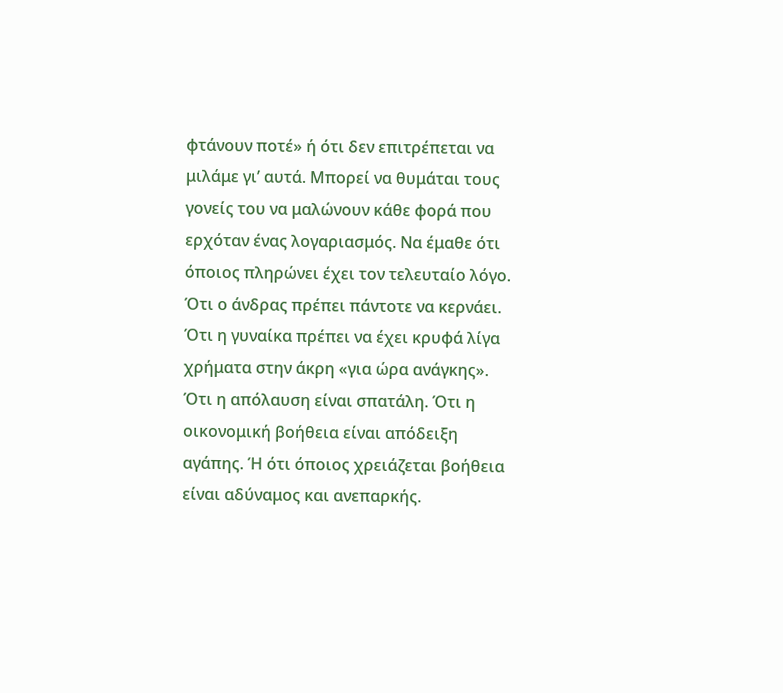φτάνουν ποτέ» ή ότι δεν επιτρέπεται να μιλάμε γι’ αυτά. Μπορεί να θυμάται τους γονείς του να μαλώνουν κάθε φορά που ερχόταν ένας λογαριασμός. Να έμαθε ότι όποιος πληρώνει έχει τον τελευταίο λόγο. Ότι ο άνδρας πρέπει πάντοτε να κερνάει. Ότι η γυναίκα πρέπει να έχει κρυφά λίγα χρήματα στην άκρη «για ώρα ανάγκης». Ότι η απόλαυση είναι σπατάλη. Ότι η οικονομική βοήθεια είναι απόδειξη αγάπης. Ή ότι όποιος χρειάζεται βοήθεια είναι αδύναμος και ανεπαρκής.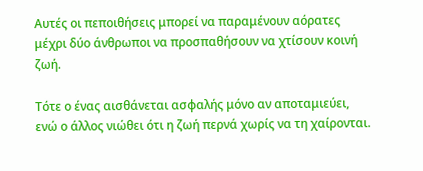Αυτές οι πεποιθήσεις μπορεί να παραμένουν αόρατες μέχρι δύο άνθρωποι να προσπαθήσουν να χτίσουν κοινή ζωή.

Τότε ο ένας αισθάνεται ασφαλής μόνο αν αποταμιεύει, ενώ ο άλλος νιώθει ότι η ζωή περνά χωρίς να τη χαίρονται.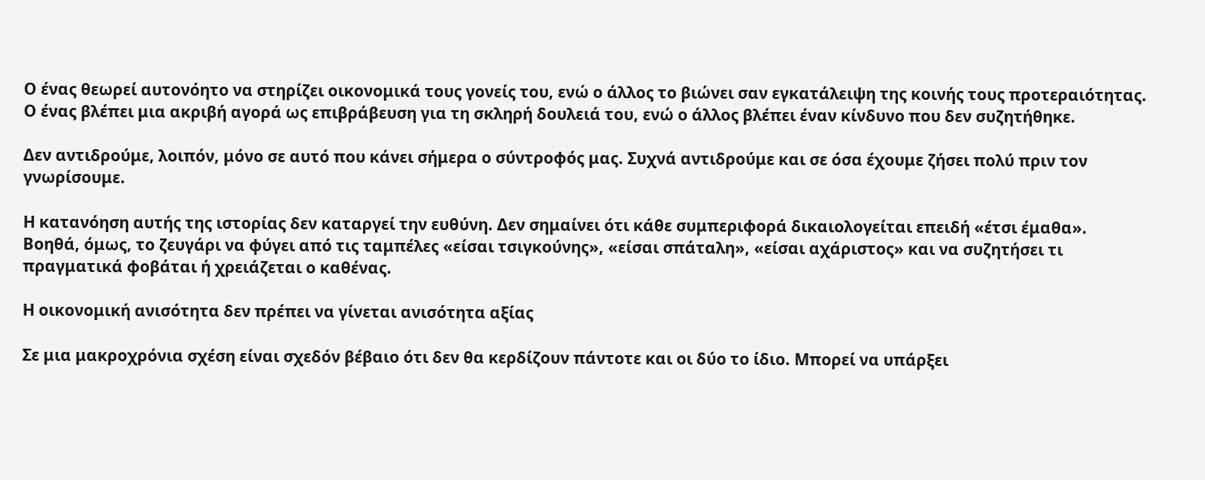Ο ένας θεωρεί αυτονόητο να στηρίζει οικονομικά τους γονείς του, ενώ ο άλλος το βιώνει σαν εγκατάλειψη της κοινής τους προτεραιότητας. Ο ένας βλέπει μια ακριβή αγορά ως επιβράβευση για τη σκληρή δουλειά του, ενώ ο άλλος βλέπει έναν κίνδυνο που δεν συζητήθηκε.

Δεν αντιδρούμε, λοιπόν, μόνο σε αυτό που κάνει σήμερα ο σύντροφός μας. Συχνά αντιδρούμε και σε όσα έχουμε ζήσει πολύ πριν τον γνωρίσουμε.

Η κατανόηση αυτής της ιστορίας δεν καταργεί την ευθύνη. Δεν σημαίνει ότι κάθε συμπεριφορά δικαιολογείται επειδή «έτσι έμαθα». Βοηθά, όμως, το ζευγάρι να φύγει από τις ταμπέλες «είσαι τσιγκούνης», «είσαι σπάταλη», «είσαι αχάριστος» και να συζητήσει τι πραγματικά φοβάται ή χρειάζεται ο καθένας.

Η οικονομική ανισότητα δεν πρέπει να γίνεται ανισότητα αξίας

Σε μια μακροχρόνια σχέση είναι σχεδόν βέβαιο ότι δεν θα κερδίζουν πάντοτε και οι δύο το ίδιο. Μπορεί να υπάρξει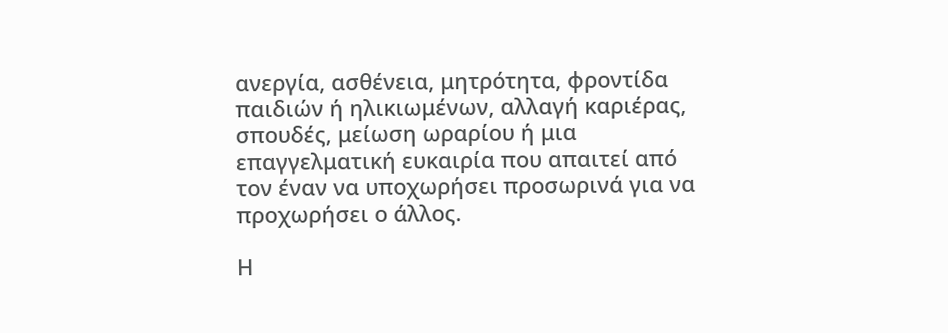ανεργία, ασθένεια, μητρότητα, φροντίδα παιδιών ή ηλικιωμένων, αλλαγή καριέρας, σπουδές, μείωση ωραρίου ή μια επαγγελματική ευκαιρία που απαιτεί από τον έναν να υποχωρήσει προσωρινά για να προχωρήσει ο άλλος.

Η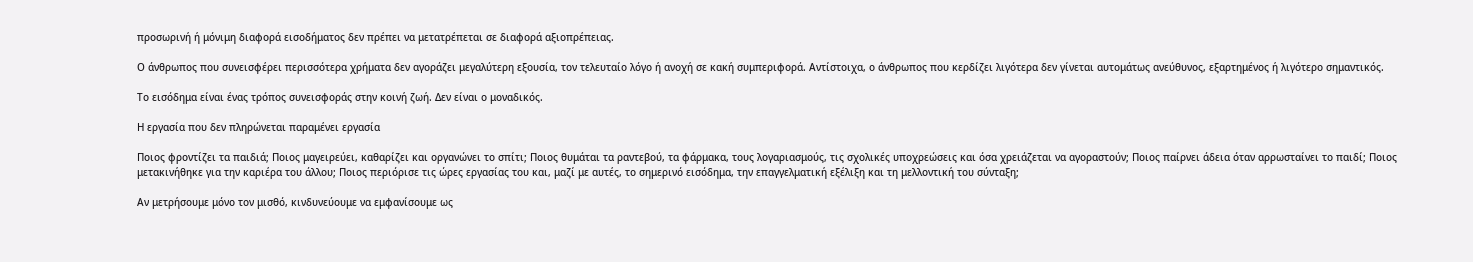προσωρινή ή μόνιμη διαφορά εισοδήματος δεν πρέπει να μετατρέπεται σε διαφορά αξιοπρέπειας.

Ο άνθρωπος που συνεισφέρει περισσότερα χρήματα δεν αγοράζει μεγαλύτερη εξουσία, τον τελευταίο λόγο ή ανοχή σε κακή συμπεριφορά. Αντίστοιχα, ο άνθρωπος που κερδίζει λιγότερα δεν γίνεται αυτομάτως ανεύθυνος, εξαρτημένος ή λιγότερο σημαντικός.

Το εισόδημα είναι ένας τρόπος συνεισφοράς στην κοινή ζωή. Δεν είναι ο μοναδικός.

Η εργασία που δεν πληρώνεται παραμένει εργασία

Ποιος φροντίζει τα παιδιά; Ποιος μαγειρεύει, καθαρίζει και οργανώνει το σπίτι; Ποιος θυμάται τα ραντεβού, τα φάρμακα, τους λογαριασμούς, τις σχολικές υποχρεώσεις και όσα χρειάζεται να αγοραστούν; Ποιος παίρνει άδεια όταν αρρωσταίνει το παιδί; Ποιος μετακινήθηκε για την καριέρα του άλλου; Ποιος περιόρισε τις ώρες εργασίας του και, μαζί με αυτές, το σημερινό εισόδημα, την επαγγελματική εξέλιξη και τη μελλοντική του σύνταξη;

Αν μετρήσουμε μόνο τον μισθό, κινδυνεύουμε να εμφανίσουμε ως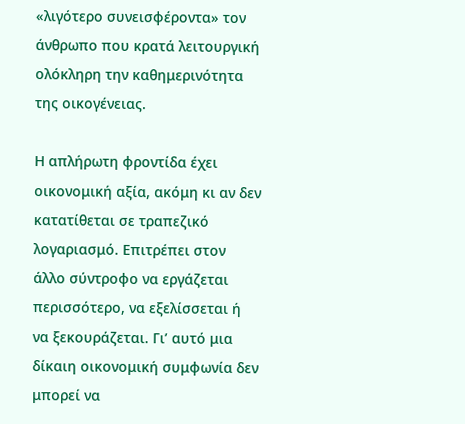«λιγότερο συνεισφέροντα» τον άνθρωπο που κρατά λειτουργική ολόκληρη την καθημερινότητα της οικογένειας.

Η απλήρωτη φροντίδα έχει οικονομική αξία, ακόμη κι αν δεν κατατίθεται σε τραπεζικό λογαριασμό. Επιτρέπει στον άλλο σύντροφο να εργάζεται περισσότερο, να εξελίσσεται ή να ξεκουράζεται. Γι’ αυτό μια δίκαιη οικονομική συμφωνία δεν μπορεί να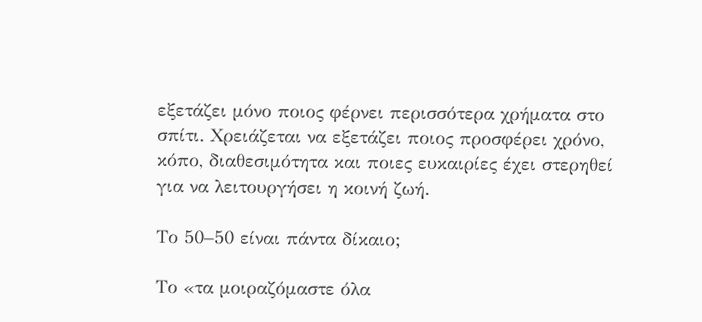εξετάζει μόνο ποιος φέρνει περισσότερα χρήματα στο σπίτι. Χρειάζεται να εξετάζει ποιος προσφέρει χρόνο, κόπο, διαθεσιμότητα και ποιες ευκαιρίες έχει στερηθεί για να λειτουργήσει η κοινή ζωή.

Το 50–50 είναι πάντα δίκαιο;

Το «τα μοιραζόμαστε όλα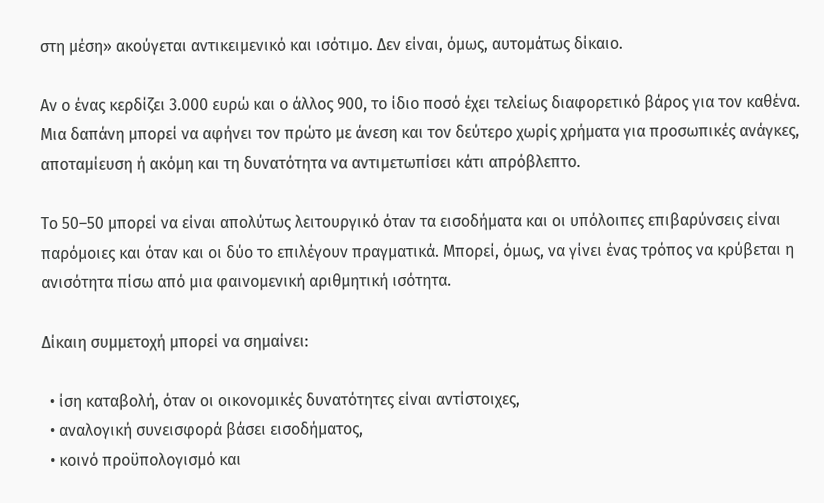στη μέση» ακούγεται αντικειμενικό και ισότιμο. Δεν είναι, όμως, αυτομάτως δίκαιο.

Αν ο ένας κερδίζει 3.000 ευρώ και ο άλλος 900, το ίδιο ποσό έχει τελείως διαφορετικό βάρος για τον καθένα. Μια δαπάνη μπορεί να αφήνει τον πρώτο με άνεση και τον δεύτερο χωρίς χρήματα για προσωπικές ανάγκες, αποταμίευση ή ακόμη και τη δυνατότητα να αντιμετωπίσει κάτι απρόβλεπτο.

Το 50–50 μπορεί να είναι απολύτως λειτουργικό όταν τα εισοδήματα και οι υπόλοιπες επιβαρύνσεις είναι παρόμοιες και όταν και οι δύο το επιλέγουν πραγματικά. Μπορεί, όμως, να γίνει ένας τρόπος να κρύβεται η ανισότητα πίσω από μια φαινομενική αριθμητική ισότητα.

Δίκαιη συμμετοχή μπορεί να σημαίνει:

  • ίση καταβολή, όταν οι οικονομικές δυνατότητες είναι αντίστοιχες,
  • αναλογική συνεισφορά βάσει εισοδήματος,
  • κοινό προϋπολογισμό και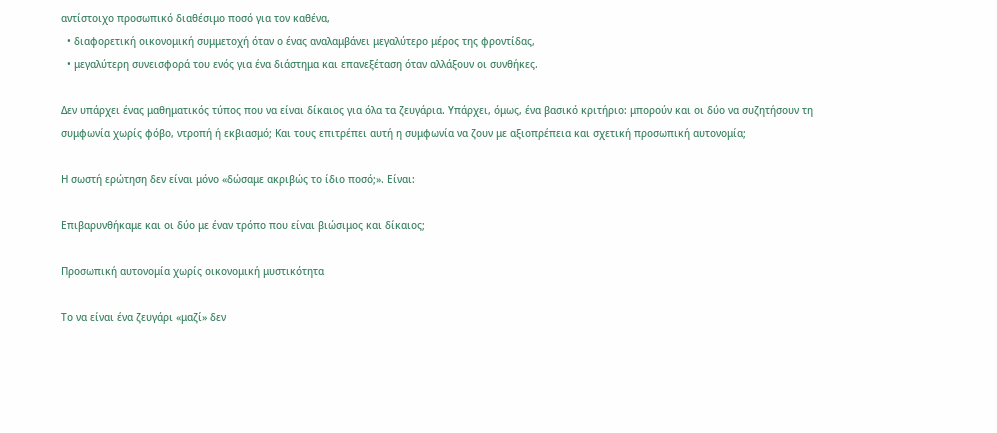αντίστοιχο προσωπικό διαθέσιμο ποσό για τον καθένα,
  • διαφορετική οικονομική συμμετοχή όταν ο ένας αναλαμβάνει μεγαλύτερο μέρος της φροντίδας,
  • μεγαλύτερη συνεισφορά του ενός για ένα διάστημα και επανεξέταση όταν αλλάξουν οι συνθήκες.

Δεν υπάρχει ένας μαθηματικός τύπος που να είναι δίκαιος για όλα τα ζευγάρια. Υπάρχει, όμως, ένα βασικό κριτήριο: μπορούν και οι δύο να συζητήσουν τη συμφωνία χωρίς φόβο, ντροπή ή εκβιασμό; Και τους επιτρέπει αυτή η συμφωνία να ζουν με αξιοπρέπεια και σχετική προσωπική αυτονομία;

Η σωστή ερώτηση δεν είναι μόνο «δώσαμε ακριβώς το ίδιο ποσό;». Είναι:

Επιβαρυνθήκαμε και οι δύο με έναν τρόπο που είναι βιώσιμος και δίκαιος;

Προσωπική αυτονομία χωρίς οικονομική μυστικότητα

Το να είναι ένα ζευγάρι «μαζί» δεν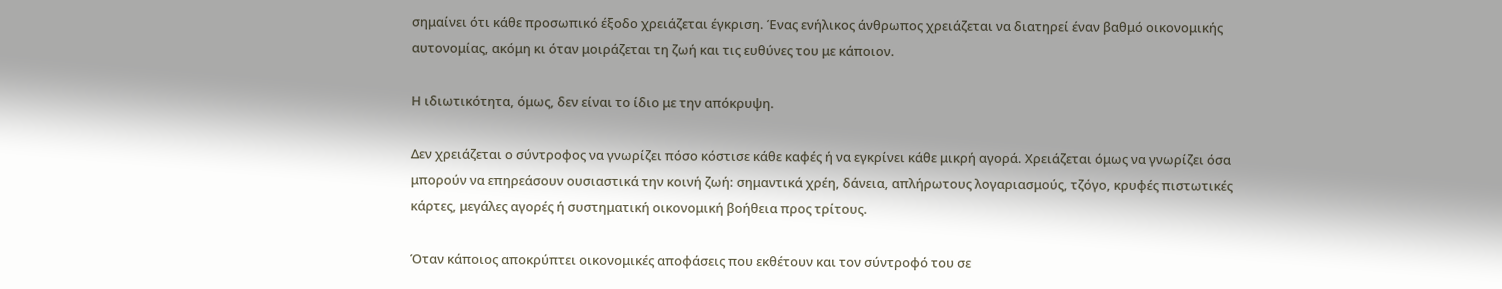σημαίνει ότι κάθε προσωπικό έξοδο χρειάζεται έγκριση. Ένας ενήλικος άνθρωπος χρειάζεται να διατηρεί έναν βαθμό οικονομικής αυτονομίας, ακόμη κι όταν μοιράζεται τη ζωή και τις ευθύνες του με κάποιον.

Η ιδιωτικότητα, όμως, δεν είναι το ίδιο με την απόκρυψη.

Δεν χρειάζεται ο σύντροφος να γνωρίζει πόσο κόστισε κάθε καφές ή να εγκρίνει κάθε μικρή αγορά. Χρειάζεται όμως να γνωρίζει όσα μπορούν να επηρεάσουν ουσιαστικά την κοινή ζωή: σημαντικά χρέη, δάνεια, απλήρωτους λογαριασμούς, τζόγο, κρυφές πιστωτικές κάρτες, μεγάλες αγορές ή συστηματική οικονομική βοήθεια προς τρίτους.

Όταν κάποιος αποκρύπτει οικονομικές αποφάσεις που εκθέτουν και τον σύντροφό του σε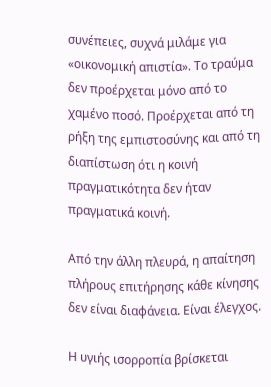συνέπειες, συχνά μιλάμε για «οικονομική απιστία». Το τραύμα δεν προέρχεται μόνο από το χαμένο ποσό. Προέρχεται από τη ρήξη της εμπιστοσύνης και από τη διαπίστωση ότι η κοινή πραγματικότητα δεν ήταν πραγματικά κοινή.

Από την άλλη πλευρά, η απαίτηση πλήρους επιτήρησης κάθε κίνησης δεν είναι διαφάνεια. Είναι έλεγχος.

Η υγιής ισορροπία βρίσκεται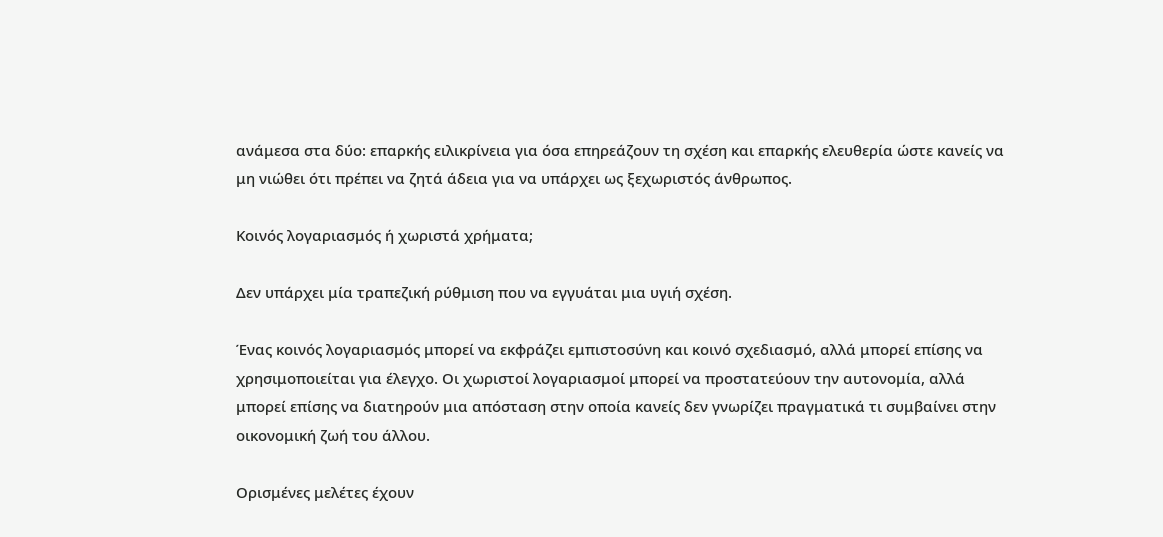ανάμεσα στα δύο: επαρκής ειλικρίνεια για όσα επηρεάζουν τη σχέση και επαρκής ελευθερία ώστε κανείς να μη νιώθει ότι πρέπει να ζητά άδεια για να υπάρχει ως ξεχωριστός άνθρωπος.

Κοινός λογαριασμός ή χωριστά χρήματα;

Δεν υπάρχει μία τραπεζική ρύθμιση που να εγγυάται μια υγιή σχέση.

Ένας κοινός λογαριασμός μπορεί να εκφράζει εμπιστοσύνη και κοινό σχεδιασμό, αλλά μπορεί επίσης να χρησιμοποιείται για έλεγχο. Οι χωριστοί λογαριασμοί μπορεί να προστατεύουν την αυτονομία, αλλά μπορεί επίσης να διατηρούν μια απόσταση στην οποία κανείς δεν γνωρίζει πραγματικά τι συμβαίνει στην οικονομική ζωή του άλλου.

Ορισμένες μελέτες έχουν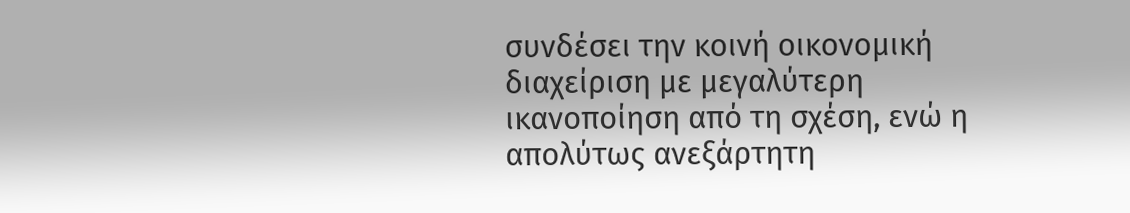συνδέσει την κοινή οικονομική διαχείριση με μεγαλύτερη ικανοποίηση από τη σχέση, ενώ η απολύτως ανεξάρτητη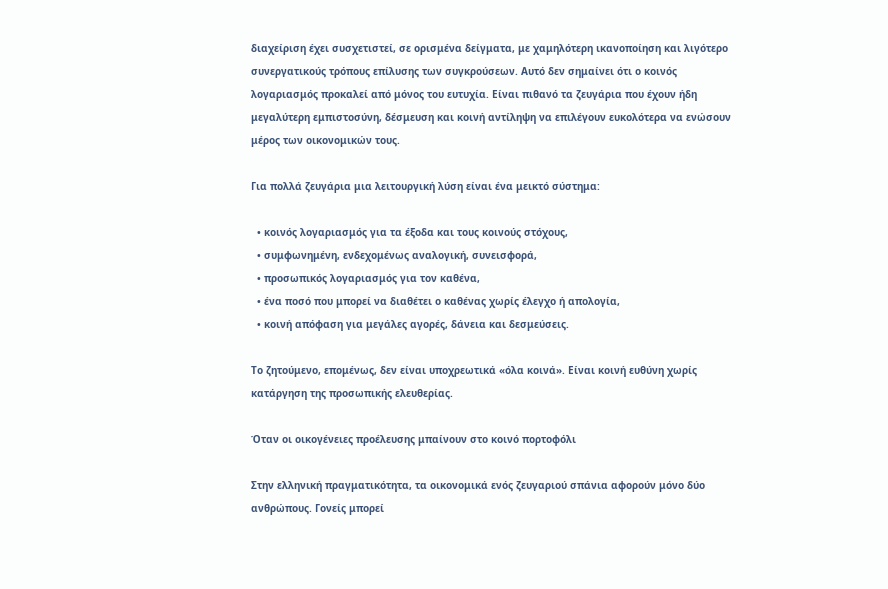διαχείριση έχει συσχετιστεί, σε ορισμένα δείγματα, με χαμηλότερη ικανοποίηση και λιγότερο συνεργατικούς τρόπους επίλυσης των συγκρούσεων. Αυτό δεν σημαίνει ότι ο κοινός λογαριασμός προκαλεί από μόνος του ευτυχία. Είναι πιθανό τα ζευγάρια που έχουν ήδη μεγαλύτερη εμπιστοσύνη, δέσμευση και κοινή αντίληψη να επιλέγουν ευκολότερα να ενώσουν μέρος των οικονομικών τους.

Για πολλά ζευγάρια μια λειτουργική λύση είναι ένα μεικτό σύστημα:

  • κοινός λογαριασμός για τα έξοδα και τους κοινούς στόχους,
  • συμφωνημένη, ενδεχομένως αναλογική, συνεισφορά,
  • προσωπικός λογαριασμός για τον καθένα,
  • ένα ποσό που μπορεί να διαθέτει ο καθένας χωρίς έλεγχο ή απολογία,
  • κοινή απόφαση για μεγάλες αγορές, δάνεια και δεσμεύσεις.

Το ζητούμενο, επομένως, δεν είναι υποχρεωτικά «όλα κοινά». Είναι κοινή ευθύνη χωρίς κατάργηση της προσωπικής ελευθερίας.

Όταν οι οικογένειες προέλευσης μπαίνουν στο κοινό πορτοφόλι

Στην ελληνική πραγματικότητα, τα οικονομικά ενός ζευγαριού σπάνια αφορούν μόνο δύο ανθρώπους. Γονείς μπορεί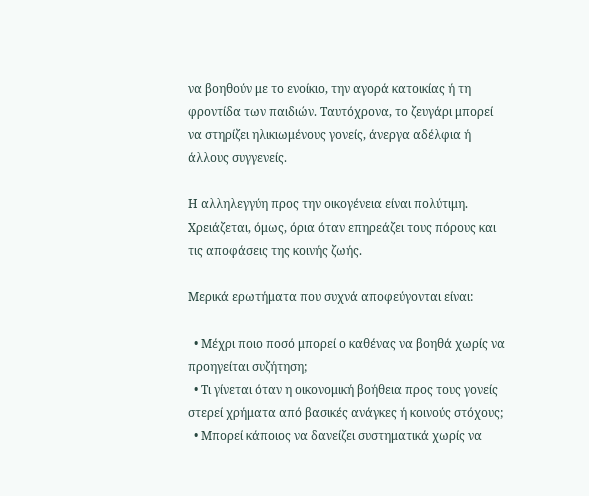να βοηθούν με το ενοίκιο, την αγορά κατοικίας ή τη φροντίδα των παιδιών. Ταυτόχρονα, το ζευγάρι μπορεί να στηρίζει ηλικιωμένους γονείς, άνεργα αδέλφια ή άλλους συγγενείς.

Η αλληλεγγύη προς την οικογένεια είναι πολύτιμη. Χρειάζεται, όμως, όρια όταν επηρεάζει τους πόρους και τις αποφάσεις της κοινής ζωής.

Μερικά ερωτήματα που συχνά αποφεύγονται είναι:

  • Μέχρι ποιο ποσό μπορεί ο καθένας να βοηθά χωρίς να προηγείται συζήτηση;
  • Τι γίνεται όταν η οικονομική βοήθεια προς τους γονείς στερεί χρήματα από βασικές ανάγκες ή κοινούς στόχους;
  • Μπορεί κάποιος να δανείζει συστηματικά χωρίς να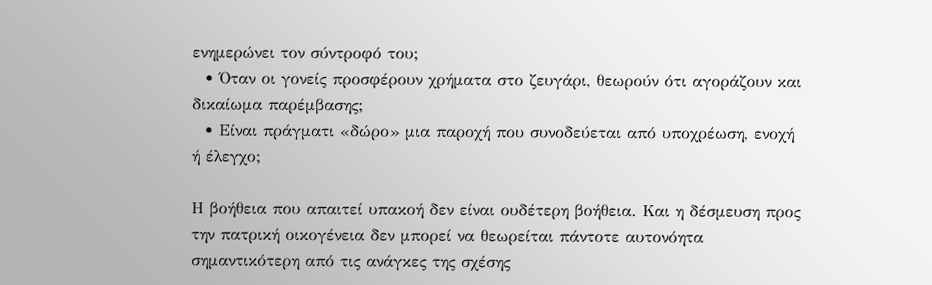ενημερώνει τον σύντροφό του;
  • Όταν οι γονείς προσφέρουν χρήματα στο ζευγάρι, θεωρούν ότι αγοράζουν και δικαίωμα παρέμβασης;
  • Είναι πράγματι «δώρο» μια παροχή που συνοδεύεται από υποχρέωση, ενοχή ή έλεγχο;

Η βοήθεια που απαιτεί υπακοή δεν είναι ουδέτερη βοήθεια. Και η δέσμευση προς την πατρική οικογένεια δεν μπορεί να θεωρείται πάντοτε αυτονόητα σημαντικότερη από τις ανάγκες της σχέσης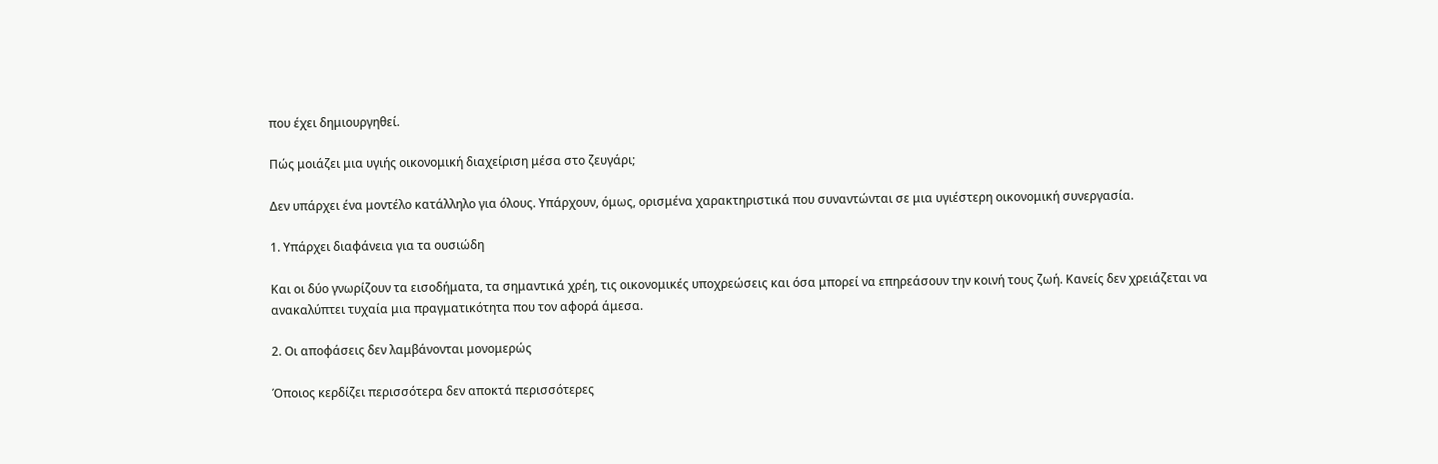που έχει δημιουργηθεί.

Πώς μοιάζει μια υγιής οικονομική διαχείριση μέσα στο ζευγάρι;

Δεν υπάρχει ένα μοντέλο κατάλληλο για όλους. Υπάρχουν, όμως, ορισμένα χαρακτηριστικά που συναντώνται σε μια υγιέστερη οικονομική συνεργασία.

1. Υπάρχει διαφάνεια για τα ουσιώδη

Και οι δύο γνωρίζουν τα εισοδήματα, τα σημαντικά χρέη, τις οικονομικές υποχρεώσεις και όσα μπορεί να επηρεάσουν την κοινή τους ζωή. Κανείς δεν χρειάζεται να ανακαλύπτει τυχαία μια πραγματικότητα που τον αφορά άμεσα.

2. Οι αποφάσεις δεν λαμβάνονται μονομερώς

Όποιος κερδίζει περισσότερα δεν αποκτά περισσότερες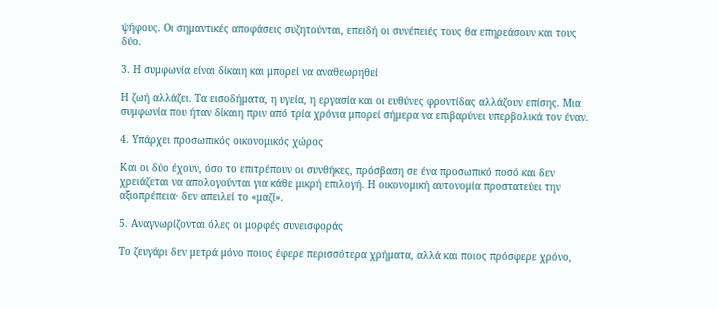ψήφους. Οι σημαντικές αποφάσεις συζητούνται, επειδή οι συνέπειές τους θα επηρεάσουν και τους δύο.

3. Η συμφωνία είναι δίκαιη και μπορεί να αναθεωρηθεί

Η ζωή αλλάζει. Τα εισοδήματα, η υγεία, η εργασία και οι ευθύνες φροντίδας αλλάζουν επίσης. Μια συμφωνία που ήταν δίκαιη πριν από τρία χρόνια μπορεί σήμερα να επιβαρύνει υπερβολικά τον έναν.

4. Υπάρχει προσωπικός οικονομικός χώρος

Και οι δύο έχουν, όσο το επιτρέπουν οι συνθήκες, πρόσβαση σε ένα προσωπικό ποσό και δεν χρειάζεται να απολογούνται για κάθε μικρή επιλογή. Η οικονομική αυτονομία προστατεύει την αξιοπρέπεια· δεν απειλεί το «μαζί».

5. Αναγνωρίζονται όλες οι μορφές συνεισφοράς

Το ζευγάρι δεν μετρά μόνο ποιος έφερε περισσότερα χρήματα, αλλά και ποιος πρόσφερε χρόνο,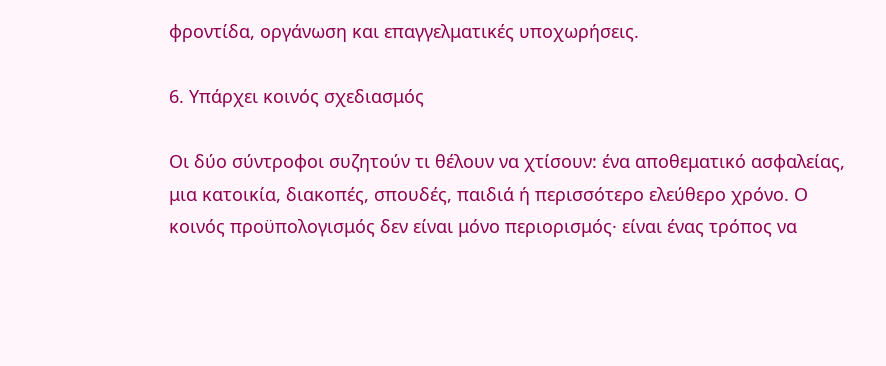φροντίδα, οργάνωση και επαγγελματικές υποχωρήσεις.

6. Υπάρχει κοινός σχεδιασμός

Οι δύο σύντροφοι συζητούν τι θέλουν να χτίσουν: ένα αποθεματικό ασφαλείας, μια κατοικία, διακοπές, σπουδές, παιδιά ή περισσότερο ελεύθερο χρόνο. Ο κοινός προϋπολογισμός δεν είναι μόνο περιορισμός· είναι ένας τρόπος να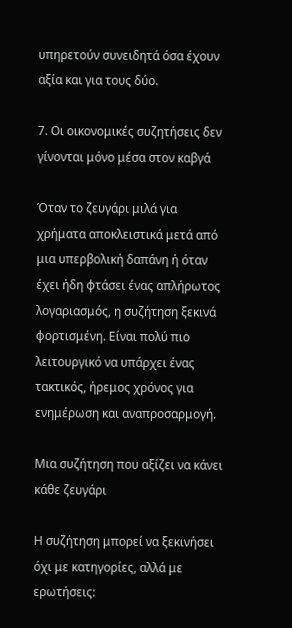υπηρετούν συνειδητά όσα έχουν αξία και για τους δύο.

7. Οι οικονομικές συζητήσεις δεν γίνονται μόνο μέσα στον καβγά

Όταν το ζευγάρι μιλά για χρήματα αποκλειστικά μετά από μια υπερβολική δαπάνη ή όταν έχει ήδη φτάσει ένας απλήρωτος λογαριασμός, η συζήτηση ξεκινά φορτισμένη. Είναι πολύ πιο λειτουργικό να υπάρχει ένας τακτικός, ήρεμος χρόνος για ενημέρωση και αναπροσαρμογή.

Μια συζήτηση που αξίζει να κάνει κάθε ζευγάρι

Η συζήτηση μπορεί να ξεκινήσει όχι με κατηγορίες, αλλά με ερωτήσεις: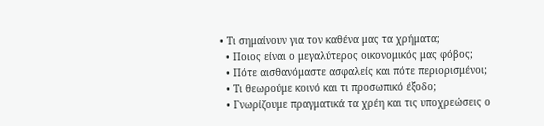• Τι σημαίνουν για τον καθένα μας τα χρήματα;
  • Ποιος είναι ο μεγαλύτερος οικονομικός μας φόβος;
  • Πότε αισθανόμαστε ασφαλείς και πότε περιορισμένοι;
  • Τι θεωρούμε κοινό και τι προσωπικό έξοδο;
  • Γνωρίζουμε πραγματικά τα χρέη και τις υποχρεώσεις ο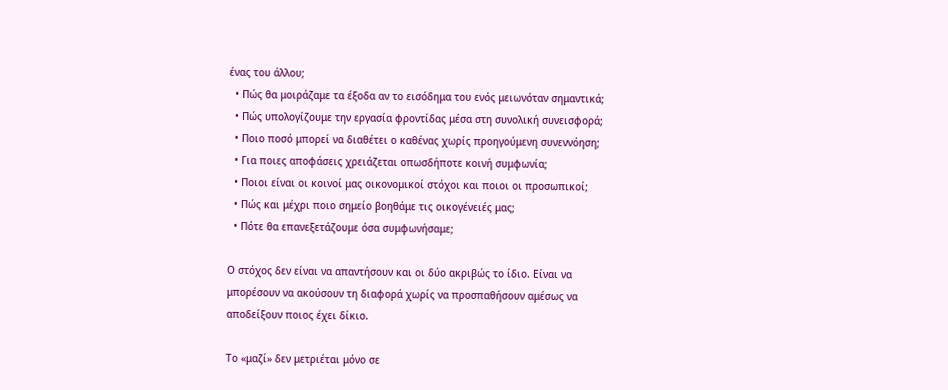ένας του άλλου;
  • Πώς θα μοιράζαμε τα έξοδα αν το εισόδημα του ενός μειωνόταν σημαντικά;
  • Πώς υπολογίζουμε την εργασία φροντίδας μέσα στη συνολική συνεισφορά;
  • Ποιο ποσό μπορεί να διαθέτει ο καθένας χωρίς προηγούμενη συνεννόηση;
  • Για ποιες αποφάσεις χρειάζεται οπωσδήποτε κοινή συμφωνία;
  • Ποιοι είναι οι κοινοί μας οικονομικοί στόχοι και ποιοι οι προσωπικοί;
  • Πώς και μέχρι ποιο σημείο βοηθάμε τις οικογένειές μας;
  • Πότε θα επανεξετάζουμε όσα συμφωνήσαμε;

Ο στόχος δεν είναι να απαντήσουν και οι δύο ακριβώς το ίδιο. Είναι να μπορέσουν να ακούσουν τη διαφορά χωρίς να προσπαθήσουν αμέσως να αποδείξουν ποιος έχει δίκιο.

Το «μαζί» δεν μετριέται μόνο σε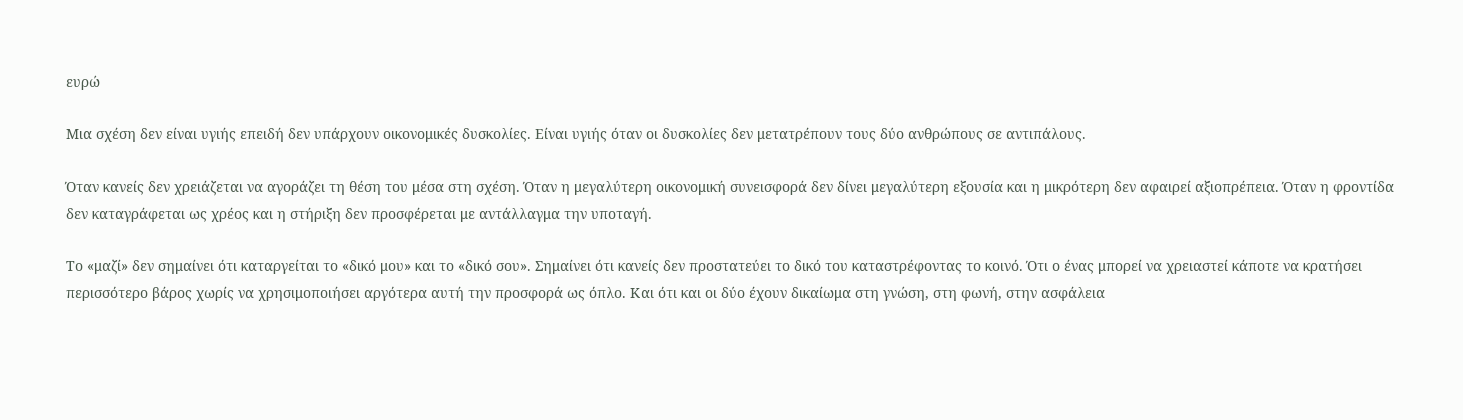ευρώ

Μια σχέση δεν είναι υγιής επειδή δεν υπάρχουν οικονομικές δυσκολίες. Είναι υγιής όταν οι δυσκολίες δεν μετατρέπουν τους δύο ανθρώπους σε αντιπάλους.

Όταν κανείς δεν χρειάζεται να αγοράζει τη θέση του μέσα στη σχέση. Όταν η μεγαλύτερη οικονομική συνεισφορά δεν δίνει μεγαλύτερη εξουσία και η μικρότερη δεν αφαιρεί αξιοπρέπεια. Όταν η φροντίδα δεν καταγράφεται ως χρέος και η στήριξη δεν προσφέρεται με αντάλλαγμα την υποταγή.

Το «μαζί» δεν σημαίνει ότι καταργείται το «δικό μου» και το «δικό σου». Σημαίνει ότι κανείς δεν προστατεύει το δικό του καταστρέφοντας το κοινό. Ότι ο ένας μπορεί να χρειαστεί κάποτε να κρατήσει περισσότερο βάρος χωρίς να χρησιμοποιήσει αργότερα αυτή την προσφορά ως όπλο. Και ότι και οι δύο έχουν δικαίωμα στη γνώση, στη φωνή, στην ασφάλεια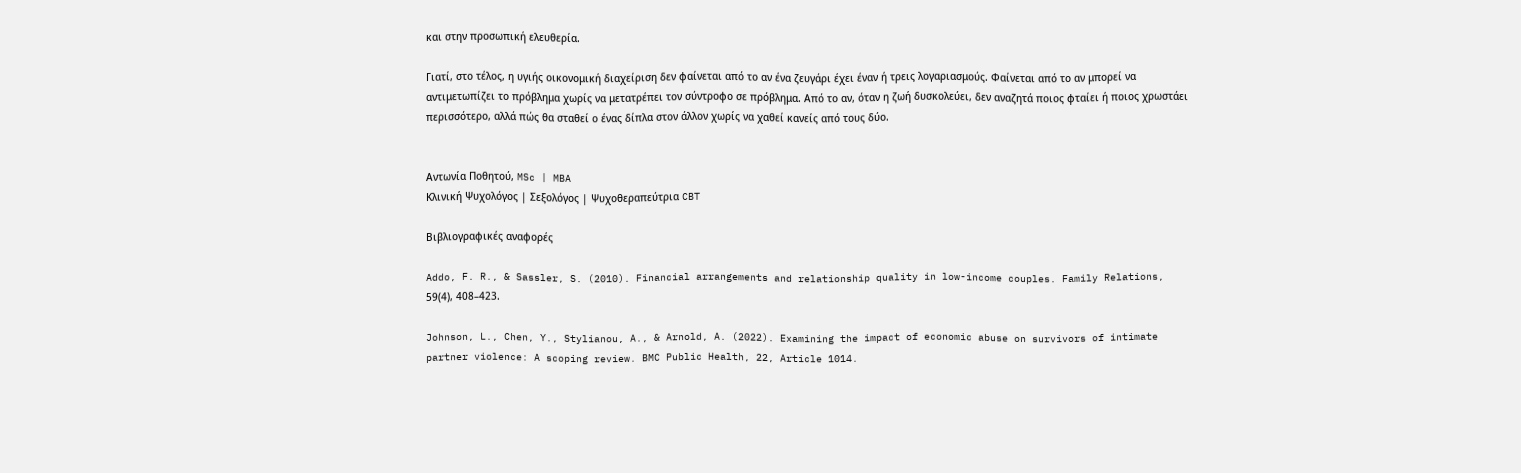και στην προσωπική ελευθερία.

Γιατί, στο τέλος, η υγιής οικονομική διαχείριση δεν φαίνεται από το αν ένα ζευγάρι έχει έναν ή τρεις λογαριασμούς. Φαίνεται από το αν μπορεί να αντιμετωπίζει το πρόβλημα χωρίς να μετατρέπει τον σύντροφο σε πρόβλημα. Από το αν, όταν η ζωή δυσκολεύει, δεν αναζητά ποιος φταίει ή ποιος χρωστάει περισσότερο, αλλά πώς θα σταθεί ο ένας δίπλα στον άλλον χωρίς να χαθεί κανείς από τους δύο.


Αντωνία Ποθητού, MSc | MBA
Κλινική Ψυχολόγος | Σεξολόγος | Ψυχοθεραπεύτρια CBT

Βιβλιογραφικές αναφορές

Addo, F. R., & Sassler, S. (2010). Financial arrangements and relationship quality in low-income couples. Family Relations, 59(4), 408–423.

Johnson, L., Chen, Y., Stylianou, A., & Arnold, A. (2022). Examining the impact of economic abuse on survivors of intimate partner violence: A scoping review. BMC Public Health, 22, Article 1014.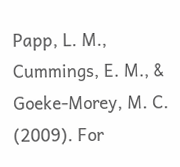Papp, L. M., Cummings, E. M., & Goeke-Morey, M. C. (2009). For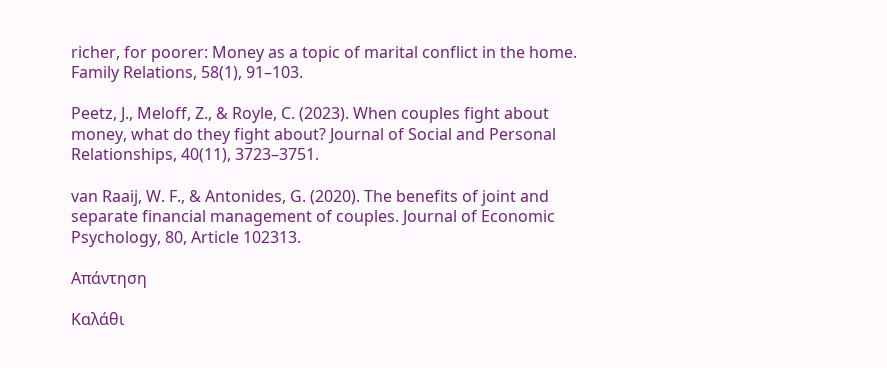richer, for poorer: Money as a topic of marital conflict in the home. Family Relations, 58(1), 91–103.

Peetz, J., Meloff, Z., & Royle, C. (2023). When couples fight about money, what do they fight about? Journal of Social and Personal Relationships, 40(11), 3723–3751.

van Raaij, W. F., & Antonides, G. (2020). The benefits of joint and separate financial management of couples. Journal of Economic Psychology, 80, Article 102313.

Απάντηση

Καλάθι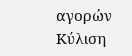αγορών
Κύλιση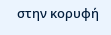στην κορυφή